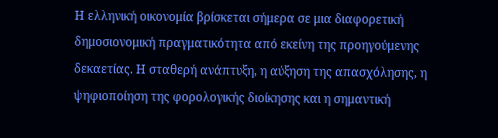Η ελληνική οικονομία βρίσκεται σήμερα σε μια διαφορετική δημοσιονομική πραγματικότητα από εκείνη της προηγούμενης δεκαετίας. Η σταθερή ανάπτυξη, η αύξηση της απασχόλησης, η ψηφιοποίηση της φορολογικής διοίκησης και η σημαντική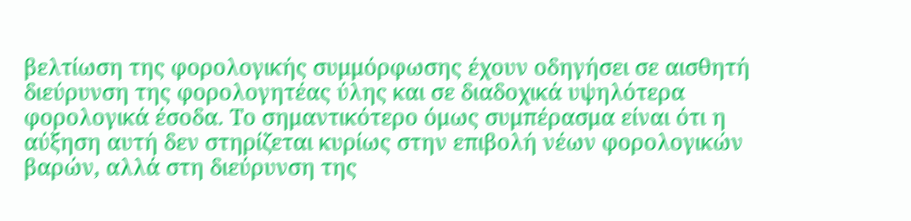βελτίωση της φορολογικής συμμόρφωσης έχουν οδηγήσει σε αισθητή διεύρυνση της φορολογητέας ύλης και σε διαδοχικά υψηλότερα φορολογικά έσοδα. Το σημαντικότερο όμως συμπέρασμα είναι ότι η αύξηση αυτή δεν στηρίζεται κυρίως στην επιβολή νέων φορολογικών βαρών, αλλά στη διεύρυνση της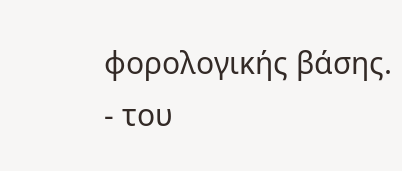φορολογικής βάσης.
- του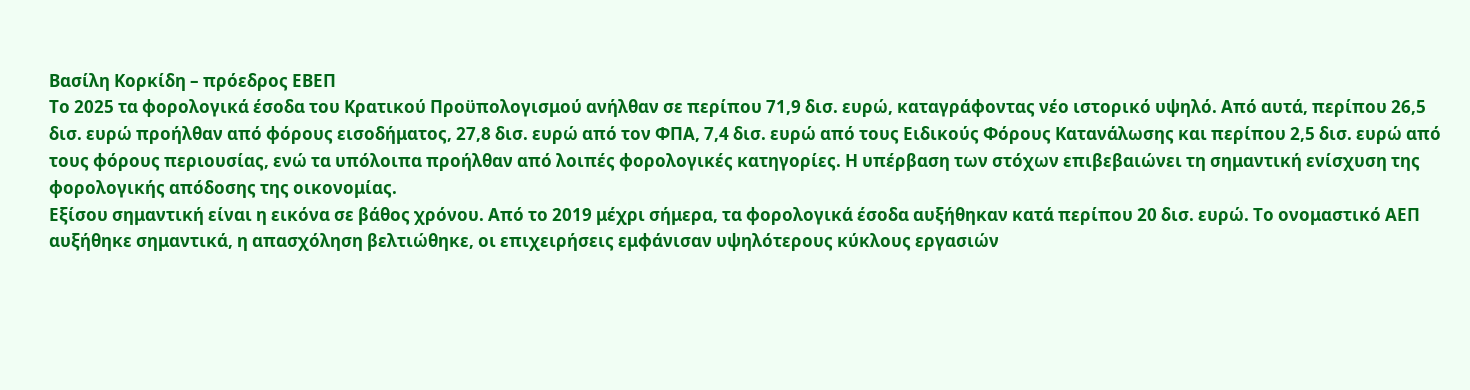Βασίλη Κορκίδη – πρόεδρος ΕΒΕΠ
Το 2025 τα φορολογικά έσοδα του Κρατικού Προϋπολογισμού ανήλθαν σε περίπου 71,9 δισ. ευρώ, καταγράφοντας νέο ιστορικό υψηλό. Από αυτά, περίπου 26,5 δισ. ευρώ προήλθαν από φόρους εισοδήματος, 27,8 δισ. ευρώ από τον ΦΠΑ, 7,4 δισ. ευρώ από τους Ειδικούς Φόρους Κατανάλωσης και περίπου 2,5 δισ. ευρώ από τους φόρους περιουσίας, ενώ τα υπόλοιπα προήλθαν από λοιπές φορολογικές κατηγορίες. Η υπέρβαση των στόχων επιβεβαιώνει τη σημαντική ενίσχυση της φορολογικής απόδοσης της οικονομίας.
Εξίσου σημαντική είναι η εικόνα σε βάθος χρόνου. Από το 2019 μέχρι σήμερα, τα φορολογικά έσοδα αυξήθηκαν κατά περίπου 20 δισ. ευρώ. Το ονομαστικό ΑΕΠ αυξήθηκε σημαντικά, η απασχόληση βελτιώθηκε, οι επιχειρήσεις εμφάνισαν υψηλότερους κύκλους εργασιών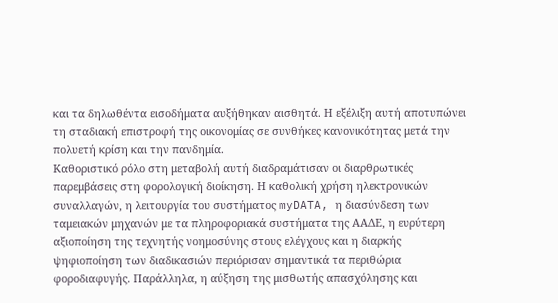και τα δηλωθέντα εισοδήματα αυξήθηκαν αισθητά. Η εξέλιξη αυτή αποτυπώνει τη σταδιακή επιστροφή της οικονομίας σε συνθήκες κανονικότητας μετά την πολυετή κρίση και την πανδημία.
Καθοριστικό ρόλο στη μεταβολή αυτή διαδραμάτισαν οι διαρθρωτικές παρεμβάσεις στη φορολογική διοίκηση. Η καθολική χρήση ηλεκτρονικών συναλλαγών, η λειτουργία του συστήματος myDATA, η διασύνδεση των ταμειακών μηχανών με τα πληροφοριακά συστήματα της ΑΑΔΕ, η ευρύτερη αξιοποίηση της τεχνητής νοημοσύνης στους ελέγχους και η διαρκής ψηφιοποίηση των διαδικασιών περιόρισαν σημαντικά τα περιθώρια φοροδιαφυγής. Παράλληλα, η αύξηση της μισθωτής απασχόλησης και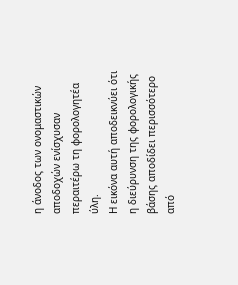η άνοδος των ονομαστικών αποδοχών ενίσχυσαν περαιτέρω τη φορολογητέα ύλη.
Η εικόνα αυτή αποδεικνύει ότι η διεύρυνση της φορολογικής βάσης αποδίδει περισσότερο από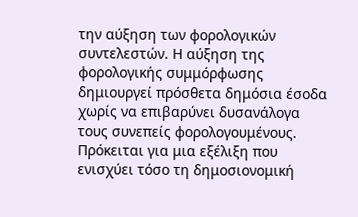την αύξηση των φορολογικών συντελεστών. Η αύξηση της φορολογικής συμμόρφωσης δημιουργεί πρόσθετα δημόσια έσοδα χωρίς να επιβαρύνει δυσανάλογα τους συνεπείς φορολογουμένους. Πρόκειται για μια εξέλιξη που ενισχύει τόσο τη δημοσιονομική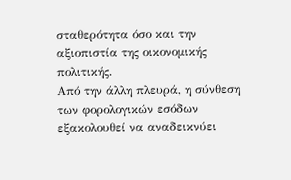σταθερότητα όσο και την αξιοπιστία της οικονομικής πολιτικής.
Από την άλλη πλευρά, η σύνθεση των φορολογικών εσόδων εξακολουθεί να αναδεικνύει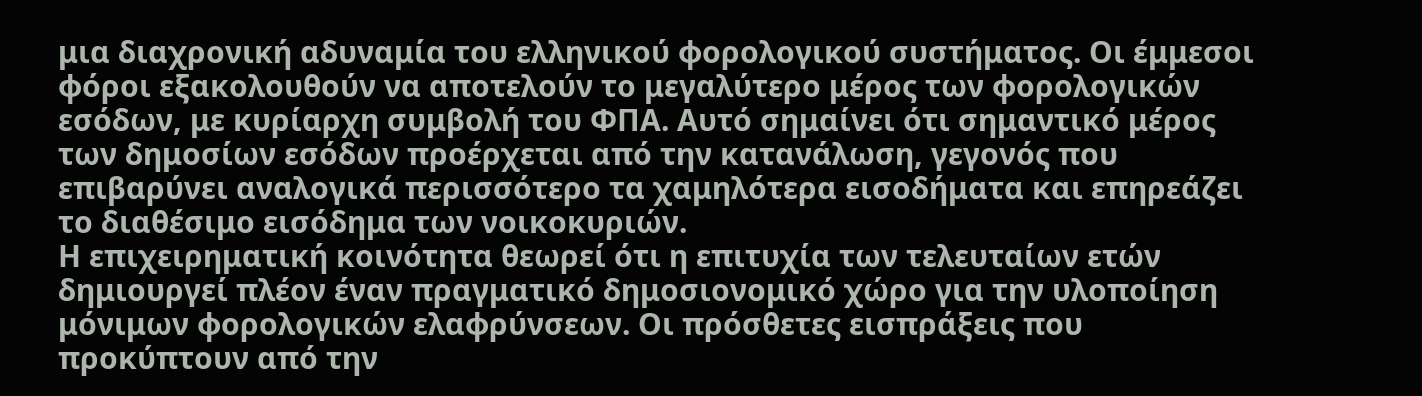μια διαχρονική αδυναμία του ελληνικού φορολογικού συστήματος. Οι έμμεσοι φόροι εξακολουθούν να αποτελούν το μεγαλύτερο μέρος των φορολογικών εσόδων, με κυρίαρχη συμβολή του ΦΠΑ. Αυτό σημαίνει ότι σημαντικό μέρος των δημοσίων εσόδων προέρχεται από την κατανάλωση, γεγονός που επιβαρύνει αναλογικά περισσότερο τα χαμηλότερα εισοδήματα και επηρεάζει το διαθέσιμο εισόδημα των νοικοκυριών.
Η επιχειρηματική κοινότητα θεωρεί ότι η επιτυχία των τελευταίων ετών δημιουργεί πλέον έναν πραγματικό δημοσιονομικό χώρο για την υλοποίηση μόνιμων φορολογικών ελαφρύνσεων. Οι πρόσθετες εισπράξεις που προκύπτουν από την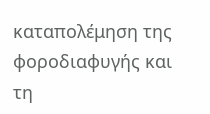καταπολέμηση της φοροδιαφυγής και τη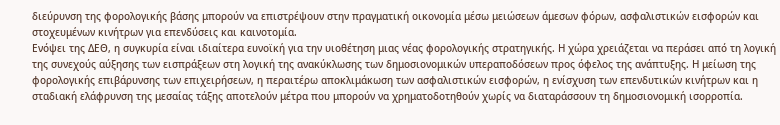διεύρυνση της φορολογικής βάσης μπορούν να επιστρέψουν στην πραγματική οικονομία μέσω μειώσεων άμεσων φόρων, ασφαλιστικών εισφορών και στοχευμένων κινήτρων για επενδύσεις και καινοτομία.
Ενόψει της ΔΕΘ, η συγκυρία είναι ιδιαίτερα ευνοϊκή για την υιοθέτηση μιας νέας φορολογικής στρατηγικής. Η χώρα χρειάζεται να περάσει από τη λογική της συνεχούς αύξησης των εισπράξεων στη λογική της ανακύκλωσης των δημοσιονομικών υπεραποδόσεων προς όφελος της ανάπτυξης. Η μείωση της φορολογικής επιβάρυνσης των επιχειρήσεων, η περαιτέρω αποκλιμάκωση των ασφαλιστικών εισφορών, η ενίσχυση των επενδυτικών κινήτρων και η σταδιακή ελάφρυνση της μεσαίας τάξης αποτελούν μέτρα που μπορούν να χρηματοδοτηθούν χωρίς να διαταράσσουν τη δημοσιονομική ισορροπία.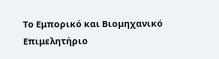Το Εμπορικό και Βιομηχανικό Επιμελητήριο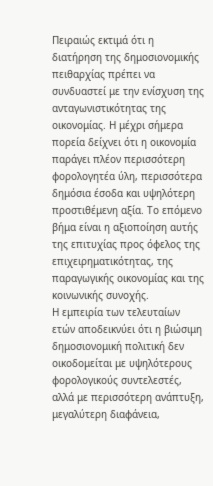Πειραιώς εκτιμά ότι η διατήρηση της δημοσιονομικής πειθαρχίας πρέπει να συνδυαστεί με την ενίσχυση της ανταγωνιστικότητας της οικονομίας. Η μέχρι σήμερα πορεία δείχνει ότι η οικονομία παράγει πλέον περισσότερη φορολογητέα ύλη, περισσότερα δημόσια έσοδα και υψηλότερη προστιθέμενη αξία. Το επόμενο βήμα είναι η αξιοποίηση αυτής της επιτυχίας προς όφελος της επιχειρηματικότητας, της παραγωγικής οικονομίας και της κοινωνικής συνοχής.
Η εμπειρία των τελευταίων ετών αποδεικνύει ότι η βιώσιμη δημοσιονομική πολιτική δεν οικοδομείται με υψηλότερους φορολογικούς συντελεστές, αλλά με περισσότερη ανάπτυξη, μεγαλύτερη διαφάνεια,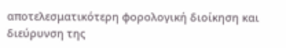αποτελεσματικότερη φορολογική διοίκηση και διεύρυνση της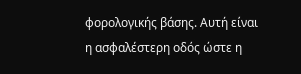φορολογικής βάσης. Αυτή είναι η ασφαλέστερη οδός ώστε η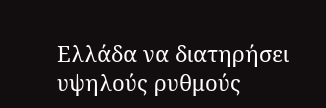Ελλάδα να διατηρήσει υψηλούς ρυθμούς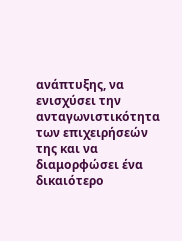ανάπτυξης, να ενισχύσει την ανταγωνιστικότητα των επιχειρήσεών της και να διαμορφώσει ένα δικαιότερο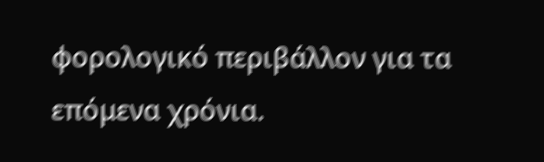φορολογικό περιβάλλον για τα επόμενα χρόνια.